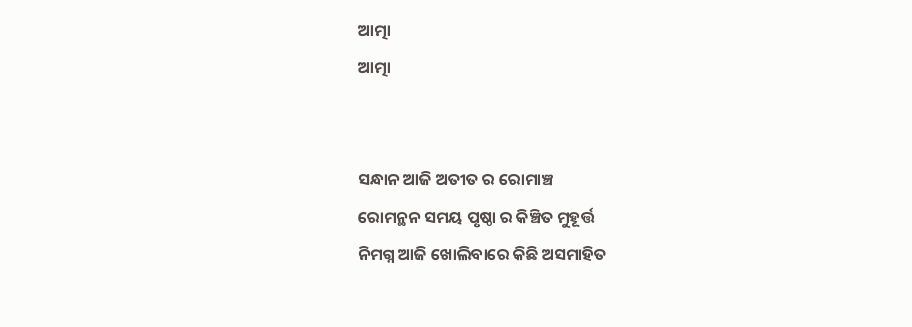ଆତ୍ମା
ଆତ୍ମା


ସନ୍ଧାନ ଆଜି ଅତୀତ ର ରୋମାଞ୍ଚ
ରୋମନ୍ଥନ ସମୟ ପୃଷ୍ଠା ର କିଞ୍ଚିତ ମୁହୂର୍ତ୍ତ
ନିମଗ୍ନ ଆଜି ଖୋଲିବାରେ କିଛି ଅସମାହିତ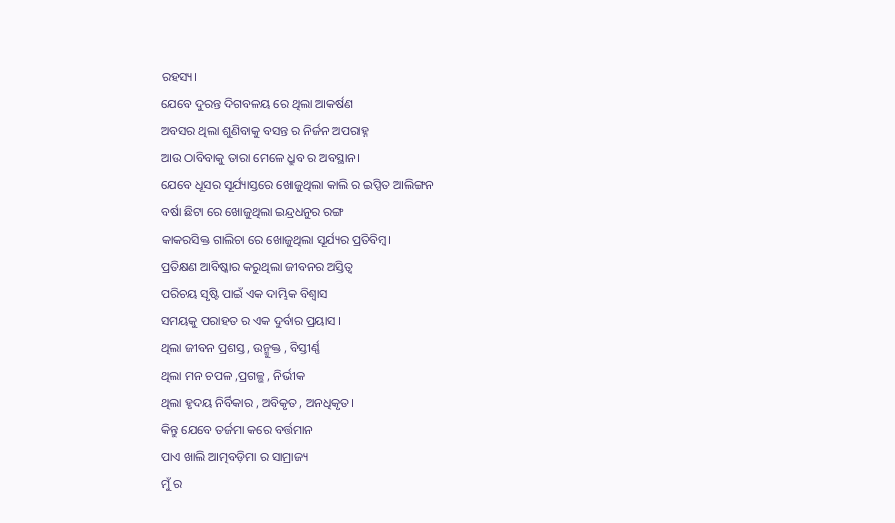ରହସ୍ୟ।
ଯେବେ ଦୁରନ୍ତ ଦିଗବଳୟ ରେ ଥିଲା ଆକର୍ଷଣ
ଅବସର ଥିଲା ଶୁଣିବାକୁ ବସନ୍ତ ର ନିର୍ଜନ ଅପରାହ୍ନ
ଆଉ ଠାବିବାକୁ ତାରା ମେଳେ ଧ୍ରୁବ ର ଅବସ୍ଥାନ।
ଯେବେ ଧୂସର ସୂର୍ଯ୍ୟାସ୍ତରେ ଖୋଜୁଥିଲା କାଲି ର ଇପ୍ସିତ ଆଲିଙ୍ଗନ
ବର୍ଷା ଛିଟା ରେ ଖୋଜୁଥିଲା ଇନ୍ଦ୍ରଧନୁର ରଙ୍ଗ
କାକରସିକ୍ତ ଗାଲିଚା ରେ ଖୋଜୁଥିଲା ସୂର୍ଯ୍ୟର ପ୍ରତିବିମ୍ବ।
ପ୍ରତିକ୍ଷଣ ଆବିଷ୍କାର କରୁଥିଲା ଜୀବନର ଅସ୍ତିତ୍ବ
ପରିଚୟ ସୃଷ୍ଟି ପାଇଁ ଏକ ଦାମ୍ଭିକ ବିଶ୍ୱାସ
ସମୟକୁ ପରାହତ ର ଏକ ଦୁର୍ବାର ପ୍ରୟାସ ।
ଥିଲା ଜୀବନ ପ୍ରଶସ୍ତ , ଉନ୍ମୁକ୍ତ , ବିସ୍ତୀର୍ଣ୍ଣ
ଥିଲା ମନ ଚପଳ ,ପ୍ରଗଳ୍ଭ , ନିର୍ଭୀକ
ଥିଲା ହୃଦୟ ନିର୍ବିକାର , ଅବିକୃତ , ଅନଧିକୃତ।
କିନ୍ତୁ ଯେବେ ତର୍ଜମା କରେ ବର୍ତ୍ତମାନ
ପାଏ ଖାଲି ଆତ୍ମବଡ଼ିମା ର ସାମ୍ରାଜ୍ୟ
ମୁଁ ର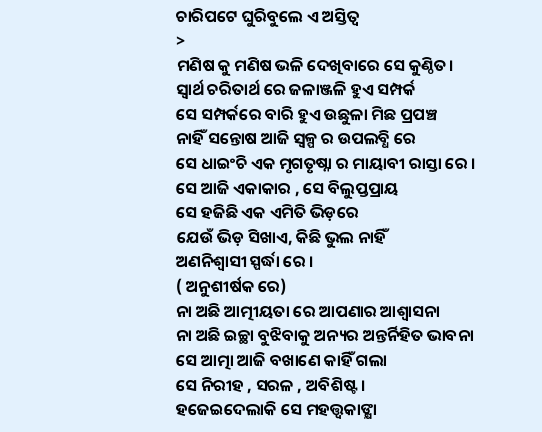ଚାରିପଟେ ଘୁରିବୁଲେ ଏ ଅସ୍ତିତ୍ବ
>
ମଣିଷ କୁ ମଣିଷ ଭଳି ଦେଖିବାରେ ସେ କୁଣ୍ଠିତ।
ସ୍ବାର୍ଥ ଚରିତାର୍ଥ ରେ ଜଳାଞ୍ଜଳି ହୁଏ ସମ୍ପର୍କ
ସେ ସମ୍ପର୍କରେ ବାରି ହୁଏ ଉଛୁଳା ମିଛ ପ୍ରପଞ୍ଚ
ନାହିଁ ସନ୍ତୋଷ ଆଜି ସ୍ୱଳ୍ପ ର ଉପଲବ୍ଧି ରେ
ସେ ଧାଇଂଚି ଏକ ମୃଗତୃଷ୍ନା ର ମାୟାବୀ ରାସ୍ତା ରେ ।
ସେ ଆଜି ଏକାକାର , ସେ ବିଲୁପ୍ତପ୍ରାୟ
ସେ ହଜିଛି ଏକ ଏମିତି ଭିଡ଼ରେ
ଯେଉଁ ଭିଡ଼ ସିଖାଏ, କିଛି ଭୁଲ ନାହିଁ
ଅଣନିଶ୍ବାସୀ ସ୍ପର୍ଦ୍ଧା ରେ ।
( ଅନୁଶୀର୍ଷକ ରେ)
ନା ଅଛି ଆତ୍ମୀୟତା ରେ ଆପଣାର ଆଶ୍ଵାସନା
ନା ଅଛି ଇଚ୍ଛା ବୁଝିବାକୁ ଅନ୍ୟର ଅନ୍ତର୍ନିହିତ ଭାବନା
ସେ ଆତ୍ମା ଆଜି ବଖାଣେ କାହିଁ ଗଲା
ସେ ନିରୀହ , ସରଳ , ଅବିଶିଷ୍ଟ।
ହଜେଇଦେଲାକି ସେ ମହତ୍ତ୍ଵକାଙ୍କ୍ଷା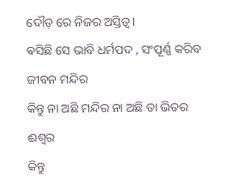ଦୌଡ଼ ରେ ନିଜର ଅସ୍ତିତ୍ବ।
ଵସିଛି ସେ ଭାବି ଧର୍ମପଦ , ସଂପୂର୍ଣ୍ଣ କରିବ ଜୀବନ ମନ୍ଦିର
କିନ୍ତୁ ନା ଅଛି ମନ୍ଦିର ନା ଅଛି ତା ଭିତର ଈଶ୍ୱର
କିନ୍ତୁ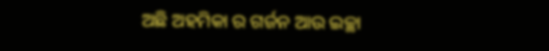ଅଛି ଅହମିକା ର ଗର୍ଜନ ଆଉ ଇଚ୍ଛା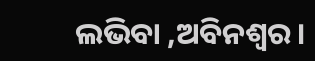ଲଭିବା ,ଅବିନଶ୍ଵର।